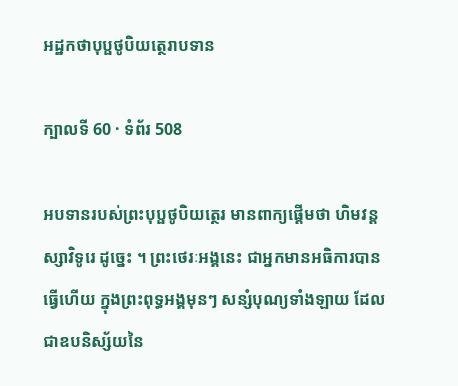អដ្ឋកថាបុប្ផថូបិយត្ថេរាបទាន

ក្បាលទី 60 · ទំព័រ 508

អបទានរបស់ព្រះបុប្ផថូបិយត្ថេរ មានពាក្យផ្តើមថា ហិមវន្តស្សាវិទូរេ ដូច្នេះ ។ ព្រះថេរៈអង្គនេះ ជាអ្នកមានអធិការបានធ្វើហើយ ក្នុងព្រះពុទ្ធអង្គមុនៗ សន្សំបុណ្យទាំងឡាយ ដែលជាឧបនិស្ស័យនៃ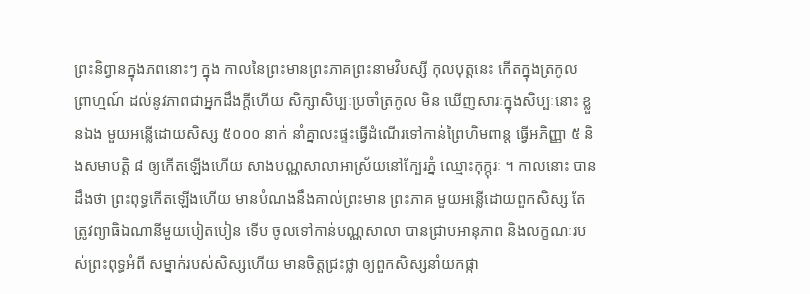ព្រះនិព្វានក្នុងភពនោះៗ ក្នុង កាលនៃព្រះមានព្រះភាគព្រះនាមវិបស្សី កុលបុត្តនេះ កើតក្នុងត្រកូល ព្រាហ្មណ៍ ដល់នូវភាពជាអ្នកដឹងក្តីហើយ សិក្សាសិប្បៈប្រចាំត្រកូល មិន ឃើញសារៈក្នុងសិប្បៈនោះ ខ្លួនឯង មួយអន្លើដោយសិស្ស ៥០០០ នាក់ នាំគ្នាលះផ្ទះធ្វើដំណើរទៅកាន់ព្រៃហិមពាន្ត ធ្វើអភិញ្ញា ៥ និងសមាបត្តិ ៨ ឲ្យកើតឡើងហើយ សាងបណ្ណសាលាអាស្រ័យនៅក្បែរភ្នំ ឈ្មោះកុក្កុរៈ ។ កាលនោះ បានដឹងថា ព្រះពុទ្ធកើតឡើងហើយ មានបំណងនឹងគាល់ព្រះមាន ព្រះភាគ មួយអន្លើដោយពួកសិស្ស តែត្រូវព្យាធិឯណានីមួយបៀតបៀន ទើប ចូលទៅកាន់បណ្ណសាលា បានជ្រាបអានុភាព និងលក្ខណៈរបស់ព្រះពុទ្ធអំពី សម្នាក់របស់សិស្សហើយ មានចិត្តជ្រះថ្លា ឲ្យពួកសិស្សនាំយកផ្កា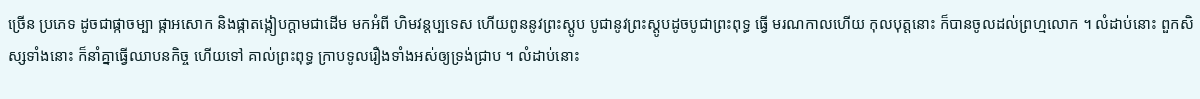ច្រើន ប្រភេទ ដូចជាផ្កាចម្បា ផ្កាអសោក និងផ្កាតង្កៀបក្តាមជាដើម មកអំពី ហិមវន្តប្បទេស ហើយពូននូវព្រះស្តូប បូជានូវព្រះស្តូបដូចបូជាព្រះពុទ្ធ ធ្វើ មរណកាលហើយ កុលបុត្តនោះ ក៏បានចូលដល់ព្រហ្មលោក ។ លំដាប់នោះ ពួកសិស្សទាំងនោះ ក៏នាំគ្នាធ្វើឈាបនកិច្ច ហើយទៅ គាល់ព្រះពុទ្ធ ក្រាបទូលរឿងទាំងអស់ឲ្យទ្រង់ជ្រាប ។ លំដាប់នោះ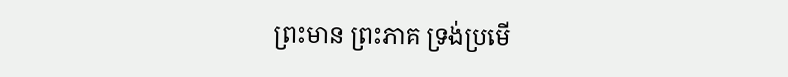ព្រះមាន ព្រះភាគ ទ្រង់ប្រមើ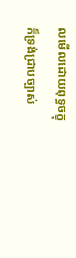លមើលដោយពុទ្ធចក្ខុ ក៏ទ្រង់ជ្រាបច្បាស់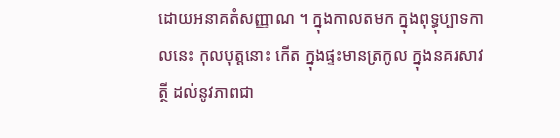ដោយអនាគតំសញ្ញាណ ។ ក្នុងកាលតមក ក្នុងពុទ្ធុប្បាទកាលនេះ កុលបុត្តនោះ កើត ក្នុងផ្ទះមានត្រកូល ក្នុងនគរសាវត្ថី ដល់នូវភាពជា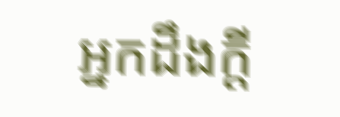អ្នកដឹងក្តី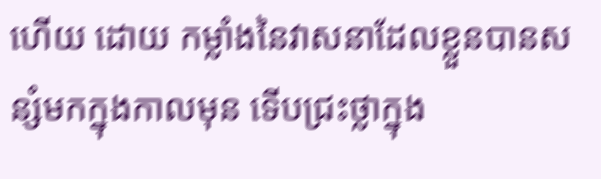ហើយ ដោយ កម្លាំងនៃវាសនាដែលខ្លួនបានសន្សំមកក្នុងកាលមុន ទើបជ្រះថ្លាក្នុង